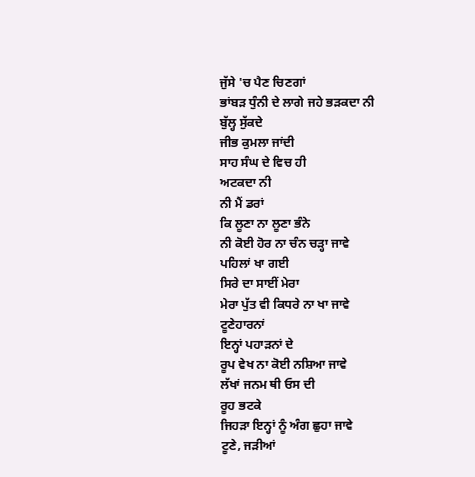ਜੁੱਸੇ 'ਚ ਪੈਣ ਚਿਣਗਾਂ
ਭਾਂਬੜ ਧੁੰਨੀ ਦੇ ਲਾਗੇ ਜਹੇ ਭੜਕਦਾ ਨੀ
ਬੁੱਲ੍ਹ ਸੁੱਕਦੇ
ਜੀਭ ਕੁਮਲਾ ਜਾਂਦੀ
ਸਾਹ ਸੰਘ ਦੇ ਵਿਚ ਹੀ
ਅਟਕਦਾ ਨੀ
ਨੀ ਮੈਂ ਡਰਾਂ
ਕਿ ਲੂਣਾ ਨਾ ਲੂਣਾ ਭੰਨੇ
ਨੀ ਕੋਈ ਹੋਰ ਨਾ ਚੰਨ ਚੜ੍ਹਾ ਜਾਵੇ
ਪਹਿਲਾਂ ਖਾ ਗਈ
ਸਿਰੇ ਦਾ ਸਾਈਂ ਮੇਰਾ
ਮੇਰਾ ਪੁੱਤ ਵੀ ਕਿਧਰੇ ਨਾ ਖਾ ਜਾਵੇ
ਟੂਣੇਹਾਰਨਾਂ
ਇਨ੍ਹਾਂ ਪਹਾੜਨਾਂ ਦੇ
ਰੂਪ ਵੇਖ ਨਾ ਕੋਈ ਨਸ਼ਿਆ ਜਾਵੇ
ਲੱਖਾਂ ਜਨਮ ਥੀ ਓਸ ਦੀ
ਰੂਹ ਭਟਕੇ
ਜਿਹੜਾ ਇਨ੍ਹਾਂ ਨੂੰ ਅੰਗ ਛੁਹਾ ਜਾਵੇ
ਟੂਣੇ, ਜੜੀਆਂ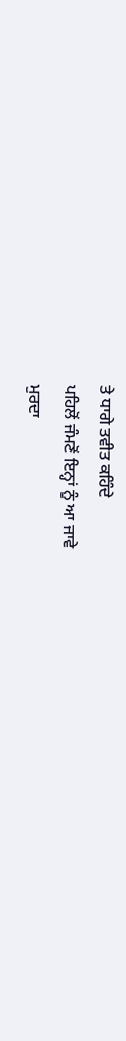ਤੇ ਧਾਗੇ ਤਵੀਤ ਕਹਿੰਦੇ
ਪਹਿਲੋਂ ਜੰਮਣੋਂ ਇਨ੍ਹਾਂ ਨੂੰ ਆ ਜਾਵੇ
ਮੁਰਦਾ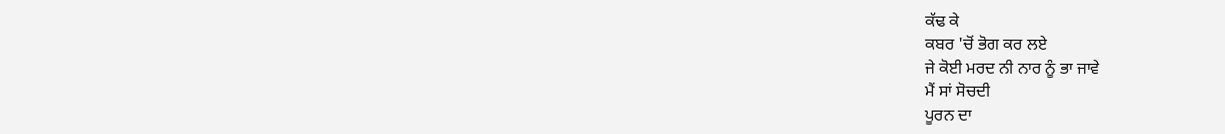ਕੱਢ ਕੇ
ਕਬਰ 'ਚੋਂ ਭੋਗ ਕਰ ਲਏ
ਜੇ ਕੋਈ ਮਰਦ ਨੀ ਨਾਰ ਨੂੰ ਭਾ ਜਾਵੇ
ਮੈਂ ਸਾਂ ਸੋਚਦੀ
ਪੂਰਨ ਦਾ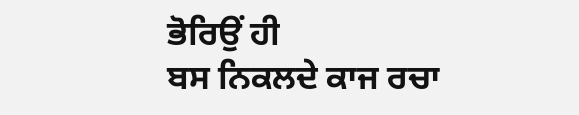ਭੋਰਿਉਂ ਹੀ
ਬਸ ਨਿਕਲਦੇ ਕਾਜ ਰਚਾ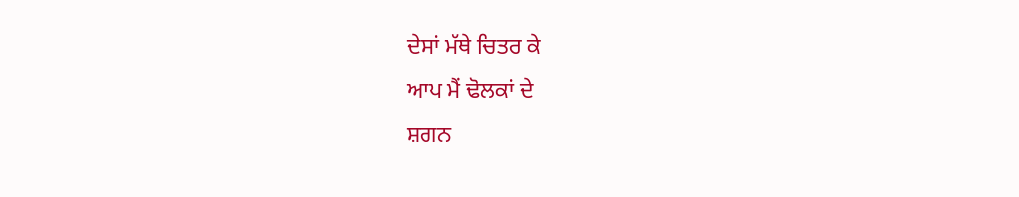ਦੇਸਾਂ ਮੱਥੇ ਚਿਤਰ ਕੇ
ਆਪ ਮੈਂ ਢੋਲਕਾਂ ਦੇ
ਸ਼ਗਨ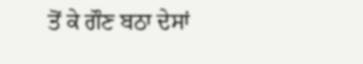ਤੋਂ ਕੇ ਗੌਣ ਬਠਾ ਦੇਸਾਂ